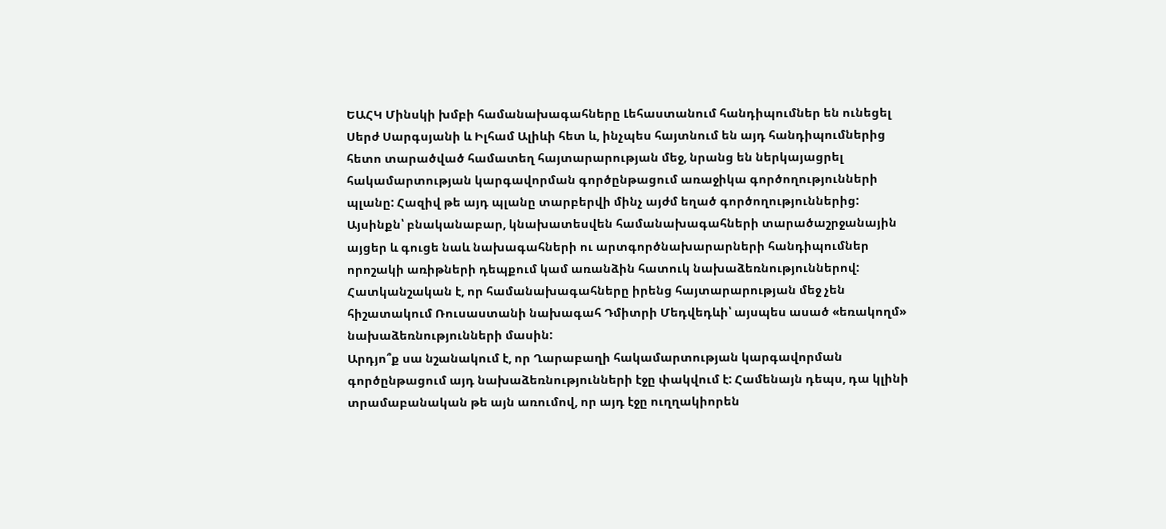ԵԱՀԿ Մինսկի խմբի համանախագահները Լեհաստանում հանդիպումներ են ունեցել Սերժ Սարգսյանի և Իլհամ Ալիևի հետ և, ինչպես հայտնում են այդ հանդիպումներից հետո տարածված համատեղ հայտարարության մեջ, նրանց են ներկայացրել հակամարտության կարգավորման գործընթացում առաջիկա գործողությունների պլանը: Հազիվ թե այդ պլանը տարբերվի մինչ այժմ եղած գործողություններից: Այսինքն՝ բնականաբար, կնախատեսվեն համանախագահների տարածաշրջանային այցեր և գուցե նաև նախագահների ու արտգործնախարարների հանդիպումներ որոշակի առիթների դեպքում կամ առանձին հատուկ նախաձեռնություններով: Հատկանշական է, որ համանախագահները իրենց հայտարարության մեջ չեն հիշատակում Ռուսաստանի նախագահ Դմիտրի Մեդվեդևի՝ այսպես ասած «եռակողմ» նախաձեռնությունների մասին:
Արդյո՞ք սա նշանակում է, որ Ղարաբաղի հակամարտության կարգավորման գործընթացում այդ նախաձեռնությունների էջը փակվում է: Համենայն դեպս, դա կլինի տրամաբանական թե այն առումով, որ այդ էջը ուղղակիորեն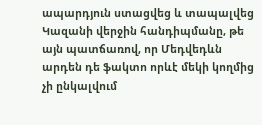ապարդյուն ստացվեց և տապալվեց Կազանի վերջին հանդիպմանը, թե այն պատճառով, որ Մեդվեդևն արդեն դե ֆակտո որևէ մեկի կողմից չի ընկալվում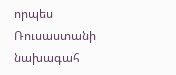որպես Ռուսաստանի նախագահ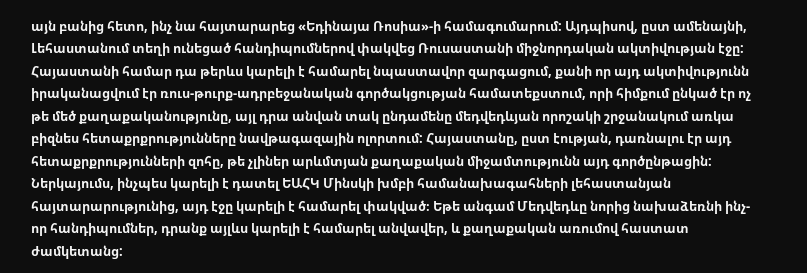այն բանից հետո, ինչ նա հայտարարեց «Եդինայա Ռոսիա»-ի համագումարում: Այդպիսով, ըստ ամենայնի, Լեհաստանում տեղի ունեցած հանդիպումներով փակվեց Ռուսաստանի միջնորդական ակտիվության էջը:
Հայաստանի համար դա թերևս կարելի է համարել նպաստավոր զարգացում, քանի որ այդ ակտիվությունն իրականացվում էր ռուս-թուրք-ադրբեջանական գործակցության համատեքստում, որի հիմքում ընկած էր ոչ թե մեծ քաղաքականությունը, այլ դրա անվան տակ ընդամենը մեդվեդևյան որոշակի շրջանակում առկա բիզնես հետաքրքրությունները նավթագազային ոլորտում: Հայաստանը, ըստ էության, դառնալու էր այդ հետաքրքրությունների զոհը, թե չլիներ արևմտյան քաղաքական միջամտությունն այդ գործընթացին: Ներկայումս, ինչպես կարելի է դատել ԵԱՀԿ Մինսկի խմբի համանախագահների լեհաստանյան հայտարարությունից, այդ էջը կարելի է համարել փակված։ Եթե անգամ Մեդվեդևը նորից նախաձեռնի ինչ-որ հանդիպումներ, դրանք այլևս կարելի է համարել անվավեր, և քաղաքական առումով հաստատ ժամկետանց: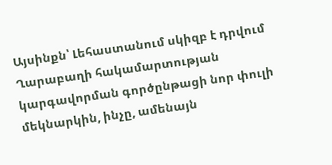Այսինքն՝ Լեհաստանում սկիզբ է դրվում Ղարաբաղի հակամարտության կարգավորման գործընթացի նոր փուլի մեկնարկին, ինչը, ամենայն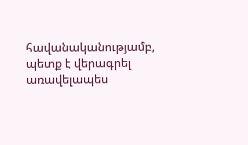հավանականությամբ, պետք է վերագրել առավելապես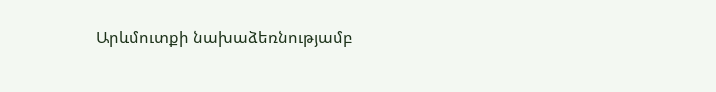Արևմուտքի նախաձեռնությամբ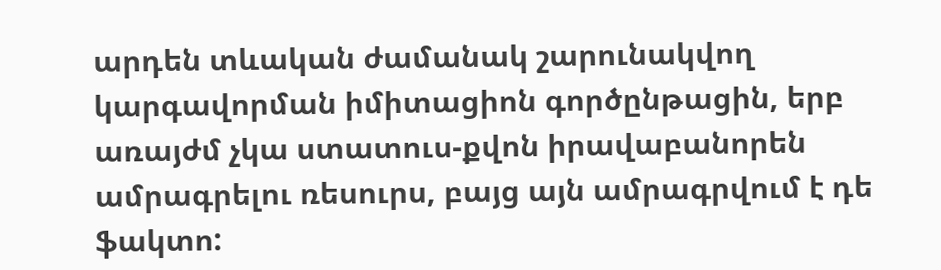արդեն տևական ժամանակ շարունակվող կարգավորման իմիտացիոն գործընթացին, երբ առայժմ չկա ստատուս-քվոն իրավաբանորեն ամրագրելու ռեսուրս, բայց այն ամրագրվում է դե ֆակտո: